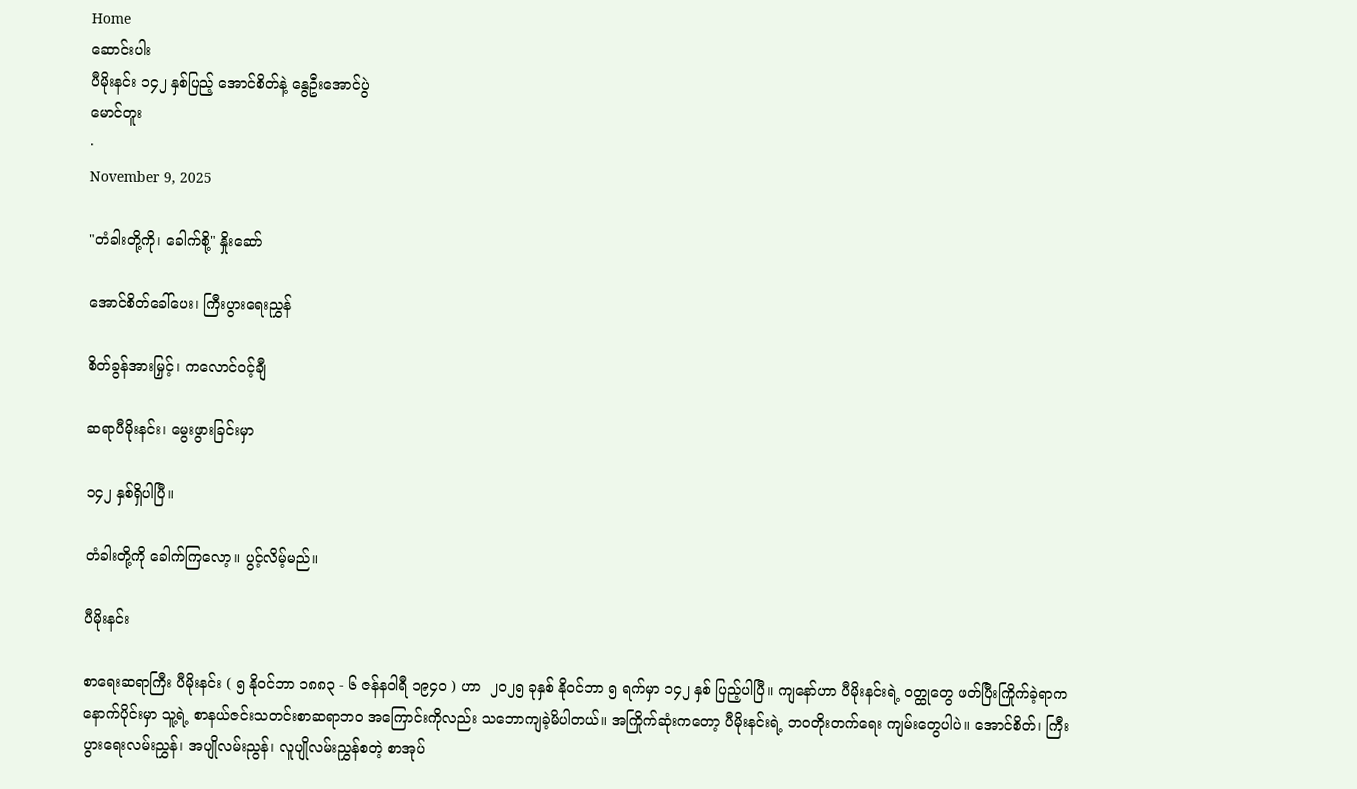Home
ဆောင်းပါး
ပီမိုးနင်း ၁၄၂ နှစ်ပြည့် အောင်စိတ်နဲ့ နွေဦးအောင်ပွဲ
မောင်တူး
·
November 9, 2025

"တံခါးတို့ကို၊ ခေါက်စို့" နှိုးဆော်

အောင်စိတ်ခေါ်ပေး၊ ကြီးပွားရေးညွှန်

စိတ်ခွန်အားမြှင့်၊ ကလောင်ဝင့်ချီ

ဆရာပီမိုးနင်း၊ မွေးဖွားခြင်းမှာ

၁၄၂ နှစ်ရှိပါပြီ။

တံခါးတို့ကို ခေါက်ကြလော့။ ပွင့်လိမ့်မည်။

ပီမိုးနင်း

စာရေးဆရာကြီး ပီမိုးနင်း ( ၅ နိုဝင်ဘာ ၁၈၈၃ - ၆ ဇန်နဝါရီ ၁၉၄၀ ) ဟာ  ၂၀၂၅ ခုနှစ် နိုဝင်ဘာ ၅ ရက်မှာ ၁၄၂ နှစ် ပြည့်ပါပြီ။ ကျနော်ဟာ ပီမိုးနင်းရဲ့ ဝတ္ထုတွေ ဖတ်ပြီးကြိုက်ခဲ့ရာက နောက်ပိုင်းမှာ သူ့ရဲ့ စာနယ်ဇင်းသတင်းစာဆရာဘဝ အကြောင်းကိုလည်း သဘောကျခဲ့မိပါတယ်။ အကြိုက်ဆုံးကတော့ ပီမိုးနင်းရဲ့ ဘဝတိုးတက်ရေး ကျမ်းတွေပါပဲ။ အောင်စိတ်၊ ကြီးပွားရေးလမ်းညွှန်၊ အပျိုလမ်းညွန်၊ လူပျိုလမ်းညွှန်စတဲ့ စာအုပ်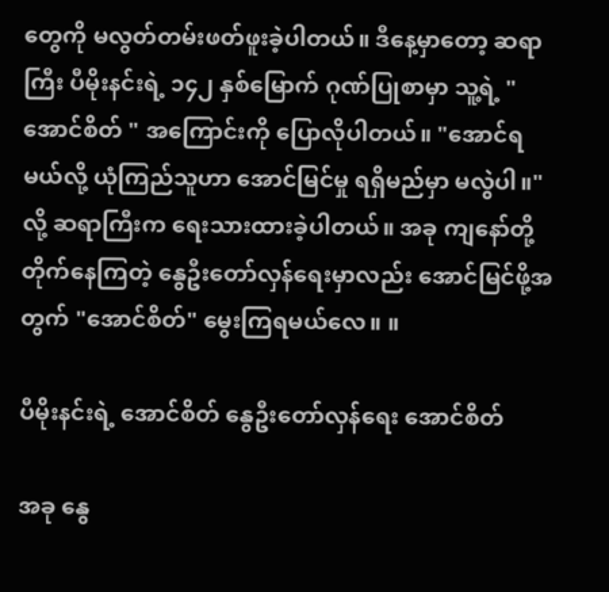တွေကို မလွတ်တမ်းဖတ်ဖူးခဲ့ပါတယ်။ ဒီနေ့မှာတော့ ဆရာကြီး ပီမိုးနင်းရဲ့ ၁၄၂ နှစ်မြောက် ဂုဏ်ပြုစာမှာ သူ့ရဲ့ "အောင်စိတ် " အကြောင်းကို ပြောလိုပါတယ်။ "အောင်ရမယ်လို့ ယုံကြည်သူဟာ အောင်မြင်မှု ရရှိမည်မှာ မလွဲပါ။" လို့ ဆရာကြီးက ရေးသားထားခဲ့ပါတယ်။ အခု ကျနော်တို့ တိုက်နေကြတဲ့ နွေဦးတော်လှန်ရေးမှာလည်း အောင်မြင်ဖို့အတွက် "အောင်စိတ်" မွေးကြရမယ်လေ။ ။

ပီမိုးနင်းရဲ့ အောင်စိတ် နွေဦးတော်လှန်ရေး အောင်စိတ်

အခု နွေ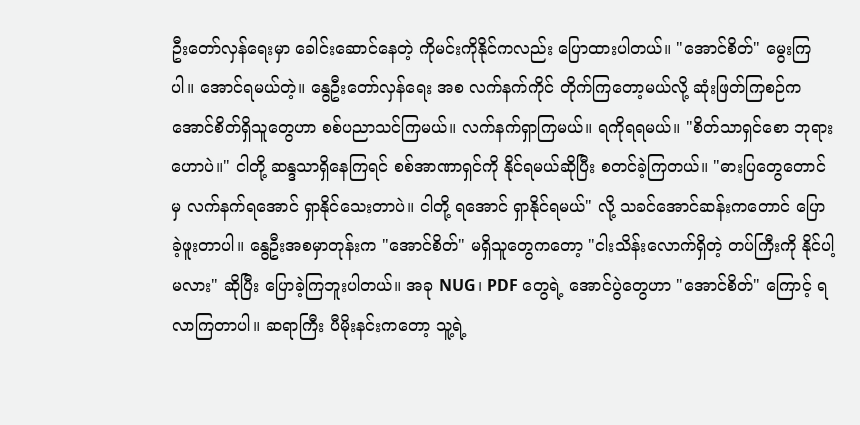ဦးတော်လှန်ရေးမှာ ခေါင်းဆောင်နေတဲ့ ကိုမင်းကိုနိုင်ကလည်း ပြောထားပါတယ်။ "အောင်စိတ်" မွေးကြပါ။ အောင်ရမယ်တဲ့။ နွေဦးတော်လှန်ရေး အစ လက်နက်ကိုင် တိုက်ကြတော့မယ်လို့ ဆုံးဖြတ်ကြစဉ်က အောင်စိတ်ရှိသူတွေဟာ စစ်ပညာသင်ကြမယ်။ လက်နက်ရှာကြမယ်။ ရကိုရရမယ်။ "စိတ်သာရှင်စော ဘုရားဟောပဲ။" ငါတို့ ဆန္ဒသာရှိနေကြရင် စစ်အာဏာရှင်ကို နိုင်ရမယ်ဆိုပြီး စတင်ခဲ့ကြတယ်။ "ဓားပြတွေတောင်မှ လက်နက်ရအောင် ရှာနိုင်သေးတာပဲ။ ငါတို့ ရအောင် ရှာနိုင်ရမယ်" လို့ သခင်အောင်ဆန်းကတောင် ပြောခဲ့ဖူးတာပါ။ နွေဦးအစမှာတုန်းက "အောင်စိတ်" မရှိသူတွေကတော့ "ငါးသိန်းလောက်ရှိတဲ့ တပ်ကြီးကို နိုင်ပါ့မလား" ဆိုပြီး ပြောခဲ့ကြဘူးပါတယ်။ အခု NUG၊ PDF တွေရဲ့ အောင်ပွဲတွေဟာ "အောင်စိတ်" ကြောင့် ရလာကြတာပါ။ ဆရာကြီး ပီမိုးနင်းကတော့ သူ့ရဲ့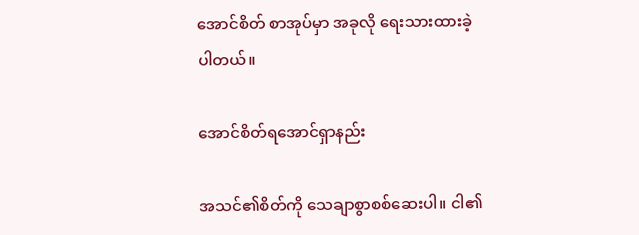အောင်စိတ် စာအုပ်မှာ အခုလို ရေးသားထားခဲ့ပါတယ်။

အောင်စိတ်ရအောင်ရှာနည်း

အသင်၏စိတ်ကို သေချာစွာစစ်ဆေးပါ။ ငါ၏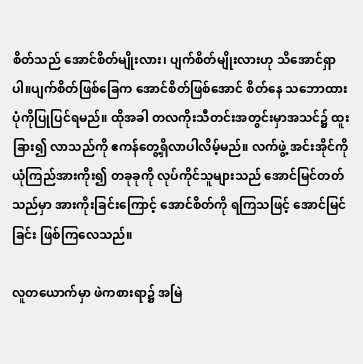စိတ်သည် အောင်စိတ်မျိုးလား၊ ပျက်စိတ်မျိုးလားဟု သိအောင်ရှာပါ။ပျက်စိတ်ဖြစ်ခြေက အောင်စိတ်ဖြစ်အောင် စိတ်နေ သဘောထားပုံကိုပြုပြင်ရမည်။ ထိုအခါ တလကိုးသီတင်းအတွင်းမှာအသင်၌ ထူးခြား၍ လာသည်ကို ဧကန်တွေ့ရှိလာပါလိမ့်မည်။ လက်ဖွဲ့ အင်းအိုင်ကို ယုံကြည်အားကိုး၍ တခုခုကို လုပ်ကိုင်သူများသည် အောင်မြင်တတ်သည်မှာ အားကိုးခြင်းကြောင့် အောင်စိတ်ကို ရကြသဖြင့် အောင်မြင်ခြင်း ဖြစ်ကြလေသည်။

လူတယောက်မှာ ဖဲကစားရာ၌ အမြဲ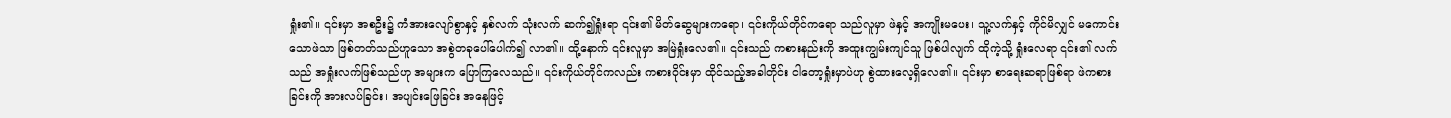ရှုံး၏။ ၎င်းမှာ အစဦး၌ ကံအားလျော်စွာနှင့် နှစ်လက် သုံးလက် ဆက်၍ရှုံးရာ ၎င်း၏ မိတ်ဆွေများကရော၊ ၎င်းကိုယ်တိုင်ကရော သည်လူမှာ ဖဲနှင့် အကျိုးမပေး၊ သူ့လက်နှင့် ကိုင်မိလျှင် မကောင်းသောဖဲသာ ဖြစ်တတ်သည်ဟူသော အစွဲတခုပေါ်ပေါက်၍ လာ၏။ ထို့နောက် ၎င်းလူမှာ အမြဲရှုံးလေ၏။ ၎င်းသည် ကစားနည်းကို အထူးကျွမ်းကျင်သူ ဖြစ်ပါလျက် ထိုကဲ့သို့ ရှုံးလေရာ ၎င်း၏ လက်သည် အရှုံးလက်ဖြစ်သည်ဟု အများက ပြောကြလေသည်။ ၎င်းကိုယ်တိုင်ကလည်း ကစားဝိုင်းမှာ ထိုင်သည့်အခါတိုင်း ငါတော့ရှုံးမှာပဲဟု စွဲထားလေ့ရှိလေ၏။ ၎င်းမှာ စာရေးဆရာဖြစ်ရာ ဖဲကစားခြင်းကို အားလပ်ခြင်း၊ အပျင်းဖြေခြင်း အနေဖြင့်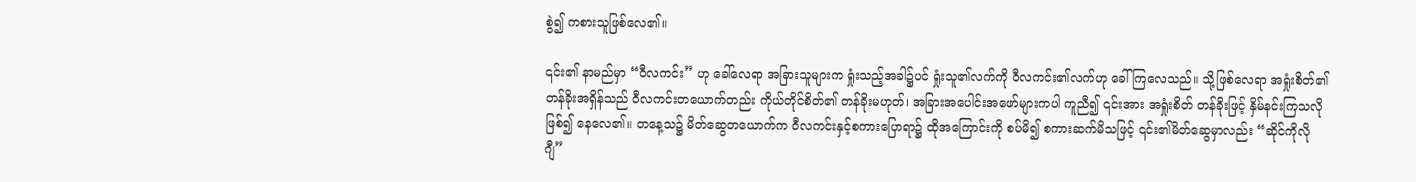စွဲ၍ ကစားသူဖြစ်လေ၏။

၎င်း၏ နာမည်မှာ “ဝီလကင်း” ဟု ခေါ်လေရာ အခြားသူများက ရှုံးသည့်အခါ၌ပင် ရှုံးသူ၏လက်ကို ဝီလကင်း၏လက်ဟု ခေါ်ကြလေသည်။ သို့ဖြစ်လေရာ အရှုံးစိတ်၏ တန်ခိုးအရှိန်သည် ဝီလကင်းတယောက်တည်း ကိုယ်တိုင်စိတ်၏ တန်ခိုးမဟုတ်၊ အခြားအပေါင်းအဖော်များကပါ ကူညီ၍ ၎င်းအား အရှုံးစိတ် တန်ခိုးဖြင့် နှိမ်နင်းကြသလိုဖြစ်၍ နေလေ၏။ တနေ့သ၌ မိတ်ဆွေတယောက်က ဝီလကင်းနှင့်စကားပြောရာ၌ ထိုအကြောင်းကို စပ်မိ၍ စကားဆက်မိသဖြင့် ၎င်း၏မိတ်ဆွေမှာလည်း “ဆိုင်ကိုလိုဂျီ”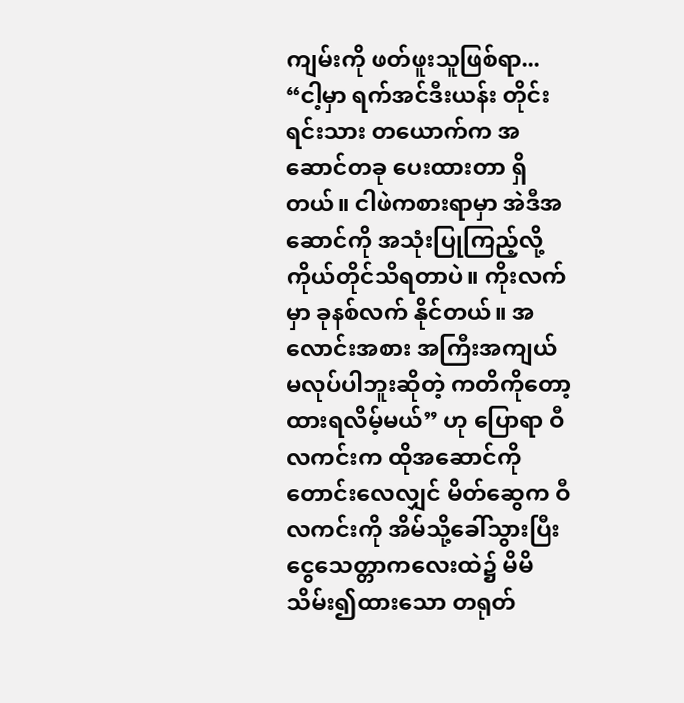ကျမ်းကို ဖတ်ဖူးသူဖြစ်ရာ... “ငါ့မှာ ရက်အင်ဒီးယန်း တိုင်းရင်းသား တယောက်က အဆောင်တခု ပေးထားတာ ရှိတယ်။ ငါဖဲကစားရာမှာ အဲဒီအဆောင်ကို အသုံးပြုကြည့်လို့ ကိုယ်တိုင်သိရတာပဲ။ ကိုးလက်မှာ ခုနစ်လက် နိုင်တယ်။ အလောင်းအစား အကြီးအကျယ် မလုပ်ပါဘူးဆိုတဲ့ ကတိကိုတော့ ထားရလိမ့်မယ်” ဟု ပြောရာ ဝီလကင်းက ထိုအဆောင်ကိုတောင်းလေလျှင် မိတ်ဆွေက ဝီလကင်းကို အိမ်သို့ခေါ်သွားပြီး ငွေသေတ္တာကလေးထဲ၌ မိမိသိမ်း၍ထားသော တရုတ်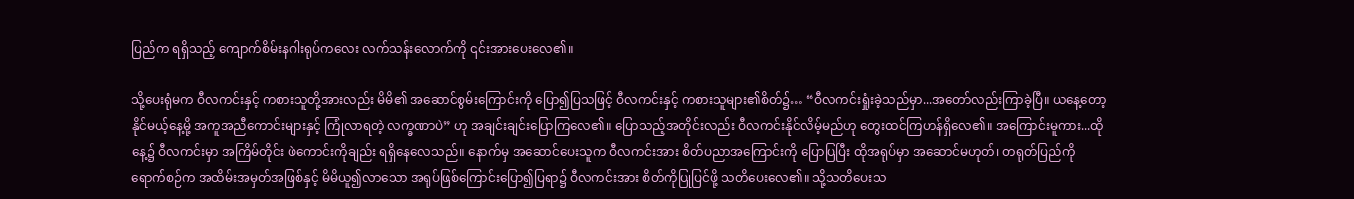ပြည်က ရရှိသည့် ကျောက်စိမ်းနဂါးရုပ်ကလေး လက်သန်းလောက်ကို ၎င်းအားပေးလေ၏။

သို့ပေးရုံမက ဝီလကင်းနှင့် ကစားသူတို့အားလည်း မိမိ၏ အဆောင်စွမ်းကြောင်းကို ပြော၍ပြသဖြင့် ဝီလကင်းနှင့် ကစားသူများ၏စိတ်၌… “ဝီလကင်းရှုံးခဲ့သည်မှာ...အတော်လည်းကြာခဲ့ပြီ။ ယနေ့တော့ နိုင်မယ့်နေ့မို့ အကူအညီကောင်းများနှင့် ကြုံလာရတဲ့ လက္ခဏာပဲ” ဟု အချင်းချင်းပြောကြလေ၏။ ပြောသည့်အတိုင်းလည်း ဝီလကင်းနိုင်လိမ့်မည်ဟု တွေးထင်ကြဟန်ရှိလေ၏။ အကြောင်းမူကား...ထိုနေ့၌ ဝီလကင်းမှာ အကြိမ်တိုင်း ဖဲကောင်းကိုချည်း ရရှိနေလေသည်။ နောက်မှ အဆောင်ပေးသူက ဝီလကင်းအား စိတ်ပညာအကြောင်းကို ပြောပြပြီး ထိုအရုပ်မှာ အဆောင်မဟုတ်၊ တရုတ်ပြည်ကို ရောက်စဉ်က အထိမ်းအမှတ်အဖြစ်နှင့် မိမိယူ၍‌လာသော အရုပ်ဖြစ်ကြောင်းပြော၍ပြရာ၌ ဝီလကင်းအား စိတ်ကိုပြုပြင်ဖို့ သတိပေးလေ၏။ သို့သတိပေးသ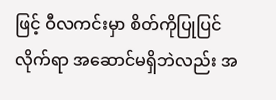ဖြင့် ဝီလကင်းမှာ စိတ်ကိုပြုပြင်လိုက်ရာ အဆောင်မရှိဘဲလည်း အ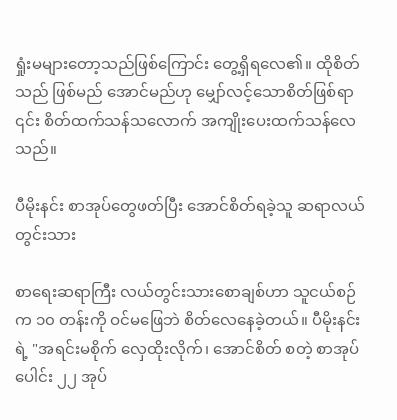ရှုံးမများတော့သည်ဖြစ်ကြောင်း တွေ့ရှိရလေ၏။ ထိုစိတ်သည် ဖြစ်မည် အောင်မည်ဟု မျှော်လင့်သောစိတ်ဖြစ်ရာ ၎င်း စိတ်ထက်သန်သလောက် အကျိုးပေးထက်သန်လေသည်။

ပီမိုးနင်း စာအုပ်တွေဖတ်ပြီး အောင်စိတ်ရခဲ့သူ ဆရာလယ်တွင်းသား

စာရေးဆရာကြီး လယ်တွင်းသားစောချစ်ဟာ သူငယ်စဉ်က ၁၀ တန်းကို ဝင်မဖြေဘဲ စိတ်လေနေခဲ့တယ်။ ပီမိုးနင်းရဲ့ "အရင်းမစိုက် လှေထိုးလိုက်၊ အောင်စိတ် စတဲ့ စာအုပ်ပေါင်း ၂၂ အုပ်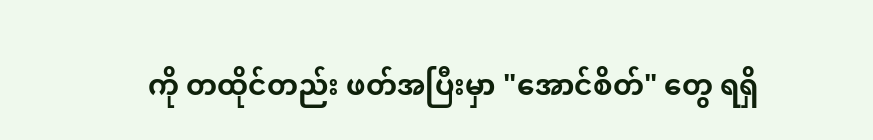ကို တထိုင်တည်း ဖတ်အပြီးမှာ "အောင်စိတ်" တွေ ရရှိ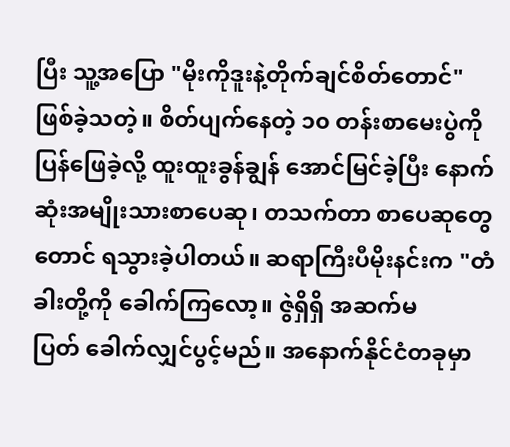ပြီး သူ့အပြော "မိုးကိုဒူးနဲ့တိုက်ချင်စိတ်တောင်" ဖြစ်ခဲ့သတဲ့။ စိတ်ပျက်နေတဲ့ ၁၀ တန်းစာမေးပွဲကို ပြန်ဖြေခဲ့လို့ ထူးထူးခွန်ချွန် အောင်မြင်ခဲ့ပြီး နောက်ဆုံးအမျိုးသားစာပေဆု၊ တသက်တာ စာပေဆုတွေတောင် ရသွားခဲ့ပါတယ်။ ဆရာကြီးပီမိုးနင်းက "တံခါးတို့ကို ခေါက်ကြလော့။ ဇွဲရှိရှိ အဆက်မပြတ် ‌ခေါက်လျှင်ပွင့်မည်။ အနောက်နိုင်ငံတခုမှာ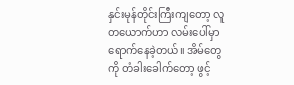နှင်းမုန်တိုင်းကြီးကျတော့ လူတယောက်ဟာ လမ်းပေါ်မှာ ရောက်နေခဲ့တယ်။ အိမ်တွေကို တံခါးခေါက်တော့ ဖွင့်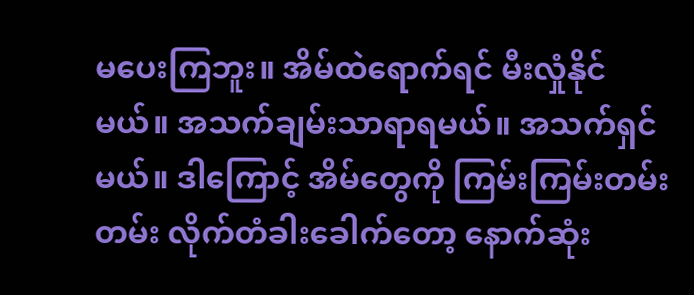မပေးကြဘူး။ အိမ်ထဲရောက်ရင် မီးလှုံနိုင်မယ်။ အသက်ချမ်းသာရာရမယ်။ အသက်ရှင်မယ်။ ဒါကြောင့် အိမ်တွေကို ကြမ်းကြမ်းတမ်းတမ်း လိုက်တံခါးခေါက်တော့ နောက်ဆုံး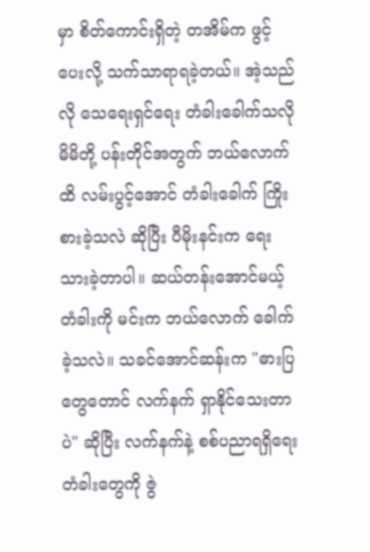မှာ စိတ်ကောင်းရှိတဲ့ တအိမ်က ဖွင့်ပေးလို့ သက်သာရာရခဲ့တယ်။ အဲ့သည်လို သေရေးရှင်ရေး တံခါးခေါက်သလို မိမိတို့ ပန်းတိုင်အတွက် ဘယ်လောက်ထိ လမ်းပွင့်အောင် တံခါးခေါက် ကြိုးစားခဲ့သလဲ ဆိုပြီး ပီမိုးနင်းက ရေးသားခဲ့တာပါ။ ဆယ်တန်းအောင်မယ့် တံခါးကို မင်းက ဘယ်လောက် ခေါက်ခဲ့သလဲ။ သခင်အောင်ဆန်းက "ဓားပြတွေတောင် လက်နက် ရှာနိုင်သေးတာပဲ" ဆိုပြီး လက်နက်နဲ့ စစ်ပညာရရှိရေး တံခါးတွေကို ဇွဲ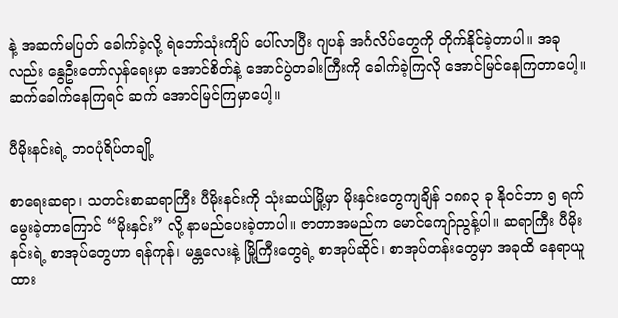နဲ့ အဆက်မပြတ် ခေါက်ခဲ့လို့ ရဲဘော်သုံးကျိပ် ပေါ်လာပြီး ဂျပန် အင်္ဂလိပ်တွေကို တိုက်နိုင်ခဲ့တာပါ။ အခုလည်း နွေဦးတော်လှန်ရေးမှာ အောင်စိတ်နဲ့ အောင်ပွဲတခါးကြီးကို ခေါက်ခဲ့ကြလို အောင်မြင်နေကြတာပေါ့။ ဆက်ခေါက်နေကြရင် ဆက် အောင်မြင်ကြမှာပေါ့။

ပီမိုးနင်းရဲ့ ဘဝပုံရိပ်တချို့

စာရေးဆရာ၊ သတင်းစာဆရာကြီး ပီမိုးနင်းကို သုံးဆယ်မြို့မှာ မိုးနှင်းတွေကျချိန် ၁၈၈၃ ခု နိုဝင်ဘာ ၅ ရက် မွေးခဲ့တာကြောင် “မိုးနှင်း” လို့ နာမည်ပေးခဲ့တာပါ။ ဇာတာအမည်က မောင်ကျော်ညွန့်ပါ။ ဆရာကြီး ပီမိုးနင်းရဲ့ စာအုပ်တွေဟာ ရန်ကုန်၊ မန္တလေးနဲ့ မြို့ကြီးတွေရဲ့ စာအုပ်ဆိုင်၊ စာအုပ်တန်းတွေမှာ အခုထိ နေရာယူထား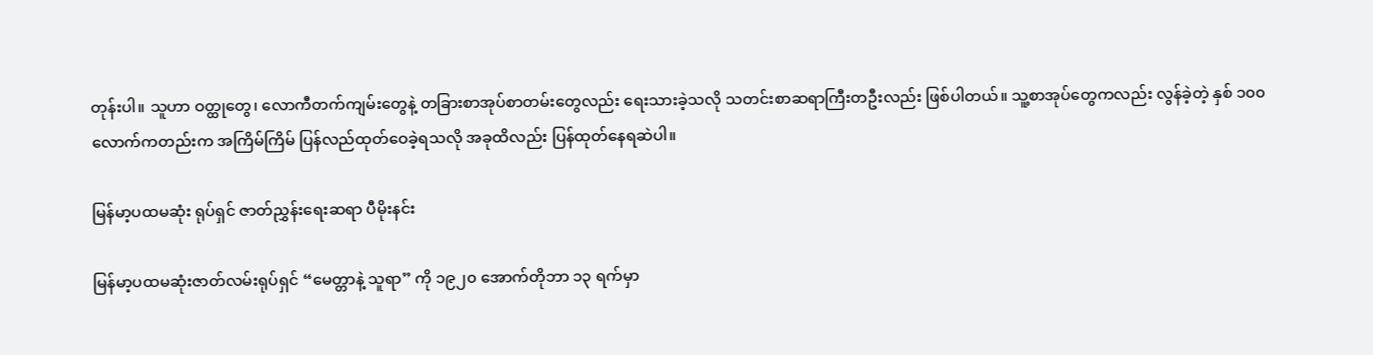တုန်းပါ။ သူဟာ ဝတ္ထုတွေ၊ လောကီတက်ကျမ်းတွေနဲ့ တခြားစာအုပ်စာတမ်းတွေလည်း ရေးသားခဲ့သလို သတင်းစာဆရာကြီးတဦးလည်း ဖြစ်ပါတယ်။ သူ့စာအုပ်တွေကလည်း လွန်ခဲ့တဲ့ နှစ် ၁၀၀ လောက်ကတည်းက အကြိမ်ကြိမ် ပြန်လည်ထုတ်ဝေခဲ့ရသလို အခုထိလည်း ပြန်ထုတ်နေရဆဲပါ။

မြန်မာ့ပထမဆုံး ရုပ်ရှင် ဇာတ်ညွှန်းရေးဆရာ ပီမိုးနင်း

မြန်မာ့ပထမဆုံးဇာတ်လမ်းရုပ်ရှင် “မေတ္တာနဲ့ သူရာ” ကို ၁၉၂၀ အောက်တိုဘာ ၁၃ ရက်မှာ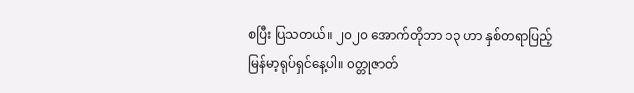စပြီး ပြသတယ်။ ၂၀၂၀ အောက်တိုဘာ ၁၃ ဟာ နှစ်တရာပြည့် မြန်မာ့ရုပ်ရှင်နေ့ပါ။ ၀တ္တုဇာတ်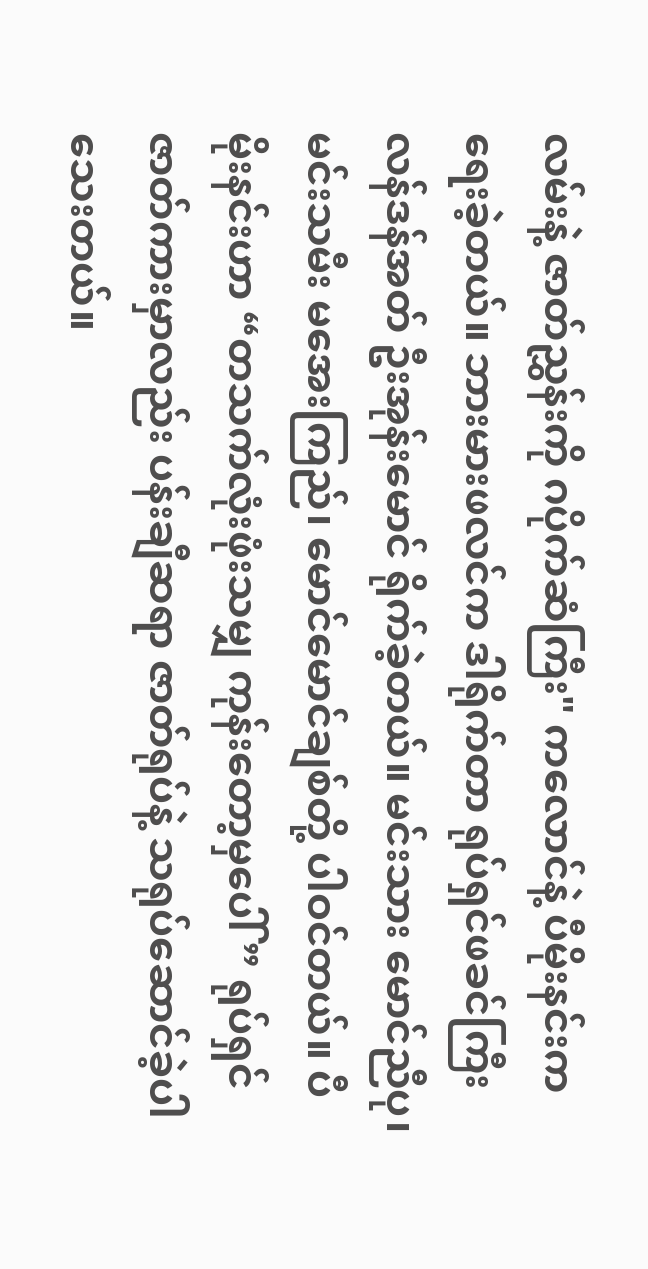လမ်းနဲ့ ဇာတ်ညွှန်းကို ဂပိုက်ဆံကြီး" ကလောင်နဲ့ ပီမိုးနင်းက ရေးခဲ့တယ်။ ဘားမားဖလင်က ဒါရိုက်တာ ရုပ်ရှင်ဖခင်ကြီး လန်ဒန်အတ် ဦးအုန်းမောင် ရိုက်ခဲ့တယ်။ မင်းသား မောင်ညီပု၊ မင်းသမီး မအေးကြည်၊ မောင်မောင်ချစ်တို့ ပါဝင်တယ်။ ပီမိုးနင်းဟာ “တသက်လုံးဖုံးသမျှ ကုန်းတော့မှပေါ်” ရုပ်ရှင်ဇာတ်ကားမှာလည်း ပန်းချီဆရာ ဇာတ်ရုပ်နဲ့ သရုပ်ဆောင်ခဲ့ပါသေးတယ်။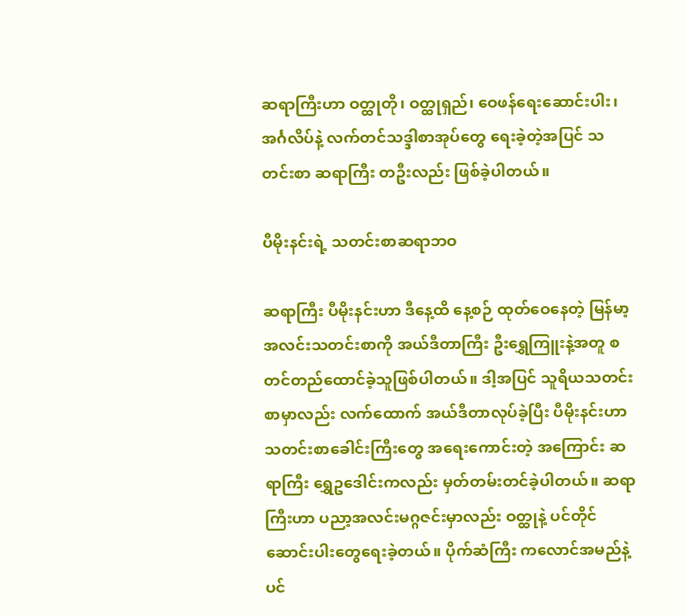ဆရာကြီးဟာ ဝတ္ထုတို၊ ဝတ္ထုရှည်၊ ဝေဖန်ရေးဆောင်းပါး၊ အင်္ဂလိပ်နဲ့ လက်တင်သဒ္ဒါစာအုပ်တွေ ရေးခဲ့တဲ့အပြင် သတင်းစာ ဆရာကြီး တဦးလည်း ဖြစ်ခဲ့ပါတယ်။

ပီမိုးနင်းရဲ့ သတင်းစာဆရာဘဝ

ဆရာကြီး ပီမိုးနင်းဟာ ဒီနေ့ထိ နေ့စဉ် ထုတ်ဝေနေတဲ့ မြန်မာ့အလင်းသတင်းစာကို အယ်ဒီတာကြီး ဦးရွှေကြူးနဲ့အတူ စတင်တည်ထောင်ခဲ့သူဖြစ်ပါတယ်။ ဒါ့အပြင် သူရိယသတင်းစာမှာလည်း လက်ထောက် အယ်ဒီတာလုပ်ခဲ့ပြီး ပီမိုးနင်းဟာ သတင်းစာခေါင်းကြီးတွေ အရေးကောင်းတဲ့ အကြောင်း ဆရာကြီး ရွှေဥဒေါင်းကလည်း မှတ်တမ်းတင်ခဲ့ပါတယ်။ ဆရာကြီးဟာ ပညာ့အလင်းမဂ္ဂဇင်းမှာလည်း ဝတ္ထုနဲ့ ပင်တိုင် ဆောင်းပါးတွေရေးခဲ့တယ်။ ပိုက်ဆံကြီး ကလောင်အမည်နဲ့ ပင်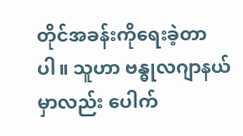တိုင်အခန်းကိုရေးခဲ့တာပါ။ သူဟာ ဗန္ဓုလဂျာနယ်မှာလည်း ပေါက်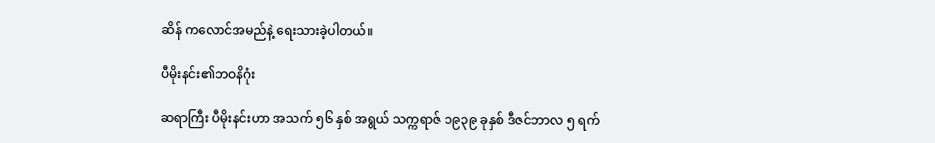ဆိန် ကလောင်အမည်နဲ့ ရေးသားခဲ့ပါတယ်။

ပီမိုးနင်း၏ဘဝနိဂုံး

ဆရာကြီး ပီမိုးနင်းဟာ အသက် ၅၆ နှစ် အရွယ် သက္ကရာဇ် ၁၉၃၉ ခုနှစ် ဒီဇင်ဘာလ ၅ ရက်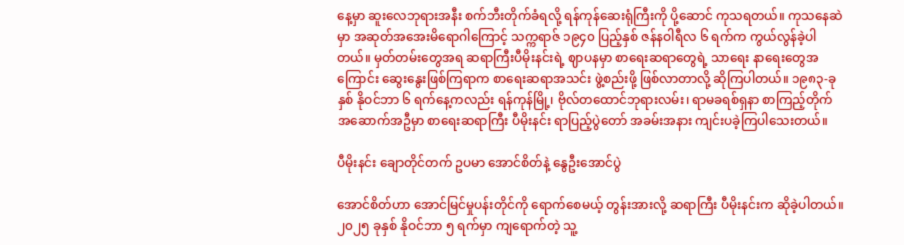နေ့မှာ ဆူးလေဘုရားအနီး စက်ဘီးတိုက်ခံရလို့ ရန်ကုန်ဆေးရုံကြီးကို ပို့ဆောင် ကုသရတယ်။ ကုသနေဆဲမှာ အဆုတ်အအေးမိရောဂါကြောင့် သက္ကရာဇ် ၁၉၄၀ ပြည့်နှစ် ဇန်နဝါရီလ ၆ ရက်က ကွယ်လွန်ခဲ့ပါတယ်။ မှတ်တမ်းတွေအရ ဆရာကြီးပီမိုးနင်းရဲ့ ဈာပနမှာ စာရေးဆရာတွေရဲ့ သာရေး နာရေးတွေအကြောင်း ဆွေးနွေးဖြစ်ကြရာက စာရေးဆရာအသင်း ဖွဲ့စည်းဖို့ ဖြစ်လာတာလို့ ဆိုကြပါတယ်။ ၁၉၈၃-ခုနှစ် နိုဝင်ဘာ ၆ ရက်နေ့ကလည်း ရန်ကုန်မြို့၊ ဗိုလ်တထောင်ဘုရားလမ်း၊ ရာမခရစ်ရှနာ စာကြည့်တိုက်အဆောက်အဦမှာ စာရေးဆရာကြီး ပီမိုးနင်း ရာပြည့်ပွဲတော် အခမ်းအနား ကျင်းပခဲ့ကြပါသေးတယ်။

ပီမိုးနင်း ချောတိုင်တက် ဥပမာ အောင်စိတ်နဲ့ နွေဦးအောင်ပွဲ

အောင်စိတ်ဟာ အောင်မြင်မှုပန်းတိုင်ကို ရောက်စေမယ့် တွန်းအားလို့ ဆရာကြီး ပီမိုးနင်းက ဆိုခဲ့ပါတယ်။ ၂၀၂၅ ခုနှစ် နိုဝင်ဘာ ၅ ရက်မှာ ကျရောက်တဲ့ သူ့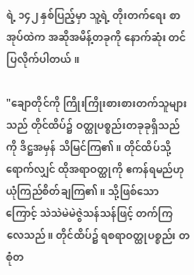ရဲ့ ၁၄၂ နှစ်ပြည့်မှာ သူ့ရဲ့ တိုးတက်ရေး စာအုပ်ထဲက အဆိုအမိန့်တခုကို နောက်ဆုံး တင်ပြလိုက်ပါတယ်။

"ချောတိုင်ကို ကြိုးကြိုးစားစားတက်သူများသည် တိုင်ထိပ်၌ ဝတ္ထုပစ္စည်းတခုခုရှိသည်ကို ဒိဋ္ဌအမှန် သိမြင်ကြ၏။ တိုင်ထိပ်သို့ရောက်လျှင် ထိုအရာဝတ္ထုကို ဧကန်ရမည်ဟု ယုံကြည်စိတ်ချကြ၏။ သို့ဖြစ်သောကြောင့် သဲသဲမဲမဲဇွဲသန်သန်ဖြင့် တက်ကြလေသည်။ တိုင်ထိပ်၌ ရစရာဝတ္ထုပစ္စည်း တစုံတ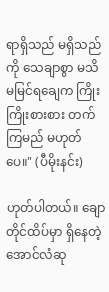ရာရှိသည် မရှိသည်ကို သေချာစွာ မသိမမြင်ရချေက ကြိုးကြိုးစားစား တက်ကြမည် မဟုတ်ပေ။" (ပီမိုးနင်း)

ဟုတ်ပါတယ်။ ချောတိုင်ထိပ်မှာ ရှိနေတဲ့ အောင်လံဆု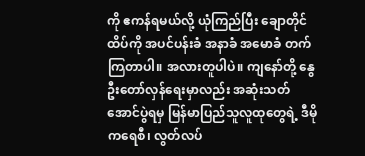ကို ဧကန်ရမယ်လို့ ယုံကြည်ပြီး ချောတိုင်ထိပ်ကို အပင်ပန်းခံ အနာခံ အမောခံ တက်ကြတာပါ။ အလားတူပါပဲ။ ကျနော်တို့ နွေဦးတော်လှန်ရေးမှာလည်း အဆုံးသတ် အောင်ပွဲရမှ မြန်မာပြည်သူလူထုတွေရဲ့ ဒီမိုကရေစီ၊ လွတ်လပ်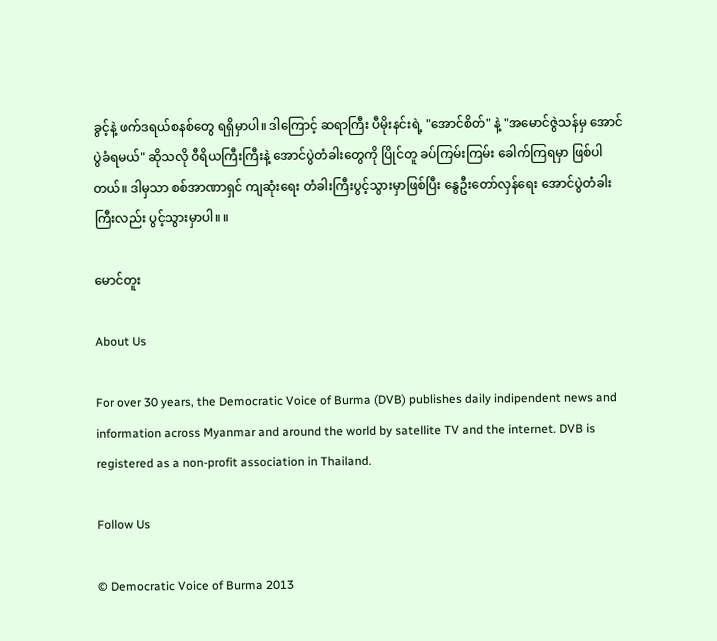ခွင့်နဲ့ ဖက်ဒရယ်စနစ်တွေ ရရှိမှာပါ။ ဒါကြောင့် ဆရာကြီး ပီမိုးနင်းရဲ့ "အောင်စိတ်" နဲ့ "အမောင်ဇွဲသန်မှ အောင်ပွဲခံရမယ်" ဆိုသလို ဝီရိယကြီးကြီးနဲ့ အောင်ပွဲတံခါးတွေကို ပြိုင်တူ ခပ်ကြမ်းကြမ်း ခေါက်ကြရမှာ ဖြစ်ပါတယ်။ ဒါမှသာ စစ်အာဏာရှင် ကျဆုံးရေး တံခါးကြီးပွင့်သွားမှာဖြစ်ပြီး နွေဦးတော်လှန်ရေး အောင်ပွဲတံခါးကြီးလည်း ပွင့်သွားမှာပါ။ ။

မောင်တူး

About Us

For over 30 years, the Democratic Voice of Burma (DVB) publishes daily indipendent news and information across Myanmar and around the world by satellite TV and the internet. DVB is registered as a non-profit association in Thailand.

Follow Us

© Democratic Voice of Burma 2013